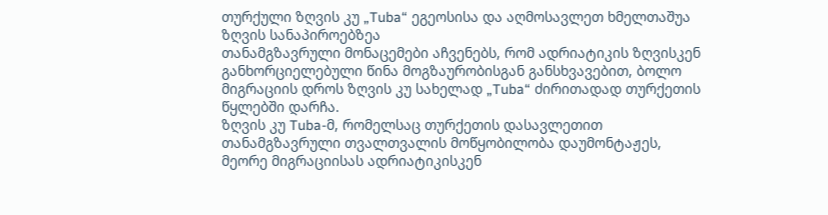თურქული ზღვის კუ „Tuba“ ეგეოსისა და აღმოსავლეთ ხმელთაშუა ზღვის სანაპიროებზეა
თანამგზავრული მონაცემები აჩვენებს, რომ ადრიატიკის ზღვისკენ განხორციელებული წინა მოგზაურობისგან განსხვავებით, ბოლო მიგრაციის დროს ზღვის კუ სახელად „Tuba“ ძირითადად თურქეთის წყლებში დარჩა.
ზღვის კუ Tuba-მ, რომელსაც თურქეთის დასავლეთით თანამგზავრული თვალთვალის მოწყობილობა დაუმონტაჟეს, მეორე მიგრაციისას ადრიატიკისკენ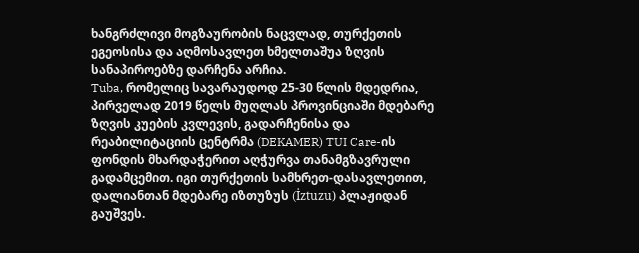ხანგრძლივი მოგზაურობის ნაცვლად, თურქეთის ეგეოსისა და აღმოსავლეთ ხმელთაშუა ზღვის სანაპიროებზე დარჩენა არჩია.
Tuba, რომელიც სავარაუდოდ 25-30 წლის მდედრია, პირველად 2019 წელს მუღლას პროვინციაში მდებარე ზღვის კუების კვლევის, გადარჩენისა და რეაბილიტაციის ცენტრმა (DEKAMER) TUI Care-ის ფონდის მხარდაჭერით აღჭურვა თანამგზავრული გადამცემით. იგი თურქეთის სამხრეთ-დასავლეთით, დალიანთან მდებარე იზთუზუს (İztuzu) პლაჟიდან გაუშვეს.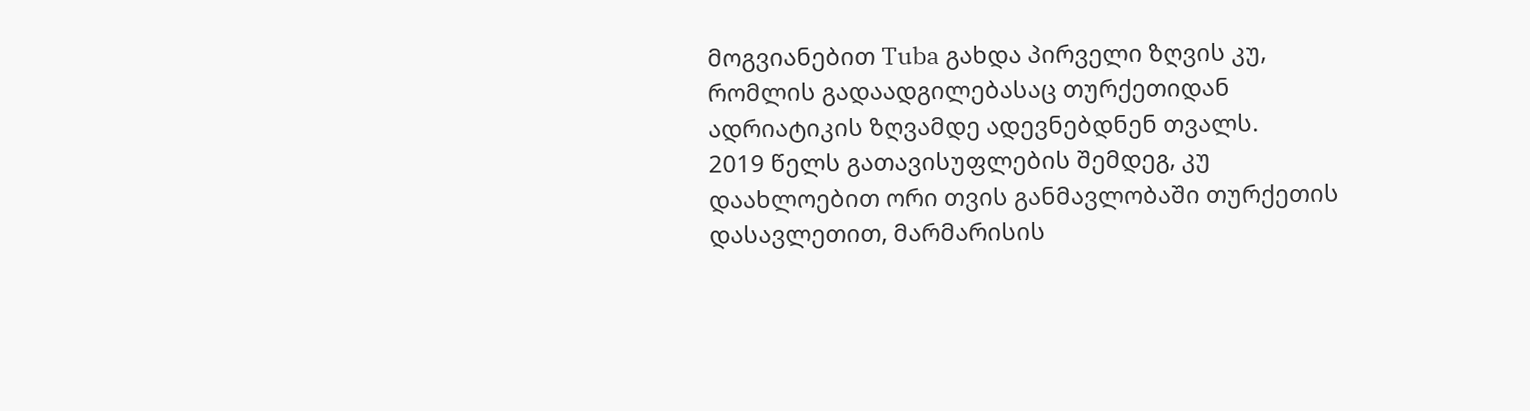მოგვიანებით Tuba გახდა პირველი ზღვის კუ, რომლის გადაადგილებასაც თურქეთიდან ადრიატიკის ზღვამდე ადევნებდნენ თვალს.
2019 წელს გათავისუფლების შემდეგ, კუ დაახლოებით ორი თვის განმავლობაში თურქეთის დასავლეთით, მარმარისის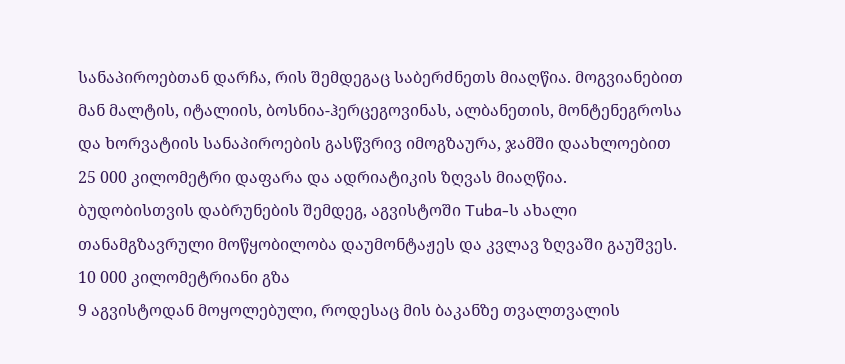სანაპიროებთან დარჩა, რის შემდეგაც საბერძნეთს მიაღწია. მოგვიანებით მან მალტის, იტალიის, ბოსნია-ჰერცეგოვინას, ალბანეთის, მონტენეგროსა და ხორვატიის სანაპიროების გასწვრივ იმოგზაურა, ჯამში დაახლოებით 25 000 კილომეტრი დაფარა და ადრიატიკის ზღვას მიაღწია.
ბუდობისთვის დაბრუნების შემდეგ, აგვისტოში Tuba-ს ახალი თანამგზავრული მოწყობილობა დაუმონტაჟეს და კვლავ ზღვაში გაუშვეს.
10 000 კილომეტრიანი გზა
9 აგვისტოდან მოყოლებული, როდესაც მის ბაკანზე თვალთვალის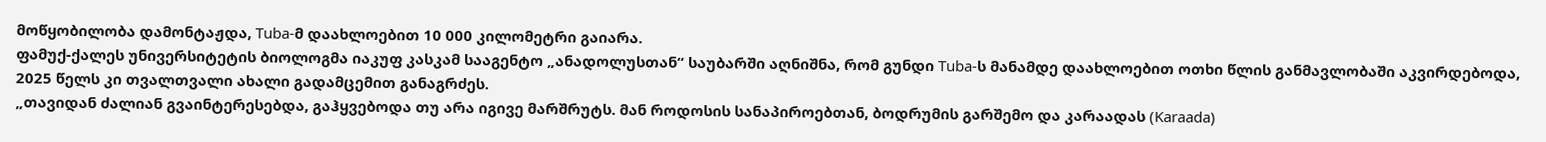მოწყობილობა დამონტაჟდა, Tuba-მ დაახლოებით 10 000 კილომეტრი გაიარა.
ფამუქ-ქალეს უნივერსიტეტის ბიოლოგმა იაკუფ კასკამ სააგენტო „ანადოლუსთან“ საუბარში აღნიშნა, რომ გუნდი Tuba-ს მანამდე დაახლოებით ოთხი წლის განმავლობაში აკვირდებოდა, 2025 წელს კი თვალთვალი ახალი გადამცემით განაგრძეს.
„თავიდან ძალიან გვაინტერესებდა, გაჰყვებოდა თუ არა იგივე მარშრუტს. მან როდოსის სანაპიროებთან, ბოდრუმის გარშემო და კარაადას (Karaada)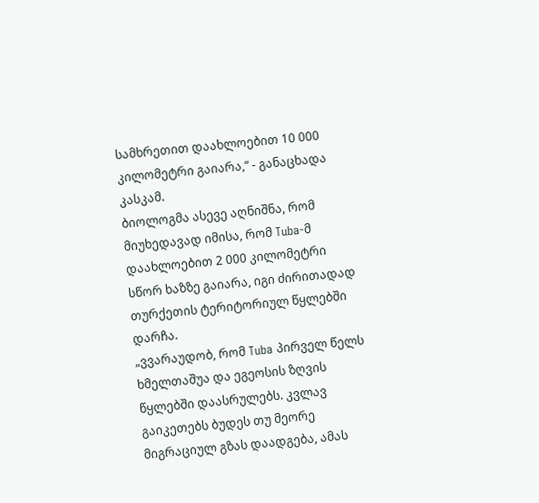სამხრეთით დაახლოებით 10 000 კილომეტრი გაიარა,“ - განაცხადა კასკამ.
ბიოლოგმა ასევე აღნიშნა, რომ მიუხედავად იმისა, რომ Tuba-მ დაახლოებით 2 000 კილომეტრი სწორ ხაზზე გაიარა, იგი ძირითადად თურქეთის ტერიტორიულ წყლებში დარჩა.
„ვვარაუდობ, რომ Tuba პირველ წელს ხმელთაშუა და ეგეოსის ზღვის წყლებში დაასრულებს. კვლავ გაიკეთებს ბუდეს თუ მეორე მიგრაციულ გზას დაადგება, ამას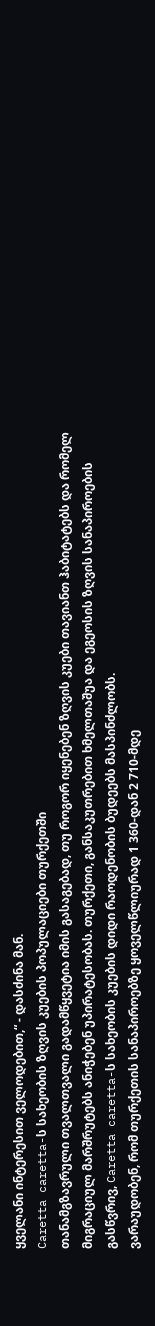ყველანი ინტერესით ველოდებით,“ - დასძინა მან.
Caretta caretta-ს სახეობის ზღვის კუების პოპულაციები თურქეთში
თანამგზავრული თვალთვალი გადამწყვეტია იმის გასაგებად, თუ როგორ იყენებენ ზღვის კუები თავიანთ ჰაბიტატებს და რომელ მიგრაციულ მარშრუტებს ანიჭებენ უპირატესობას. თურქეთი, განსაკუთრებით ხმელთაშუა და ეგეოსის ზღვის სანაპიროების გასწვრივ, Caretta caretta-ს სახეობის კუების დიდი რაოდენობის ბუდეებს მასპინძლობს.
ვარაუდობენ, რომ თურქეთის სანაპიროებზე ყოველწლიურად 1 360-დან 2 710-მდე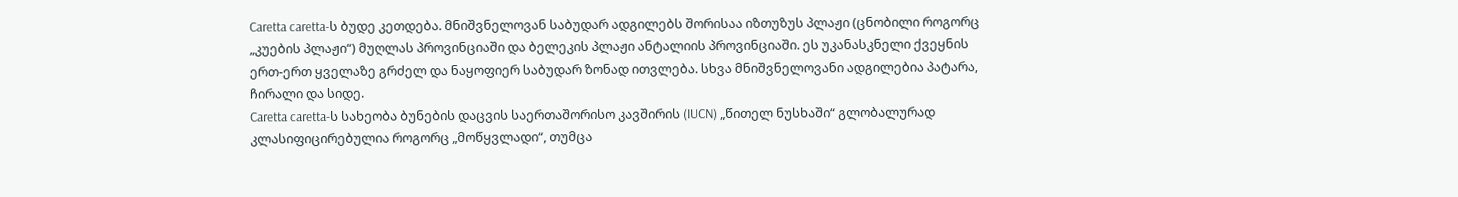Caretta caretta-ს ბუდე კეთდება. მნიშვნელოვან საბუდარ ადგილებს შორისაა იზთუზუს პლაჟი (ცნობილი როგორც „კუების პლაჟი“) მუღლას პროვინციაში და ბელეკის პლაჟი ანტალიის პროვინციაში. ეს უკანასკნელი ქვეყნის ერთ-ერთ ყველაზე გრძელ და ნაყოფიერ საბუდარ ზონად ითვლება. სხვა მნიშვნელოვანი ადგილებია პატარა, ჩირალი და სიდე.
Caretta caretta-ს სახეობა ბუნების დაცვის საერთაშორისო კავშირის (IUCN) „წითელ ნუსხაში“ გლობალურად კლასიფიცირებულია როგორც „მოწყვლადი“, თუმცა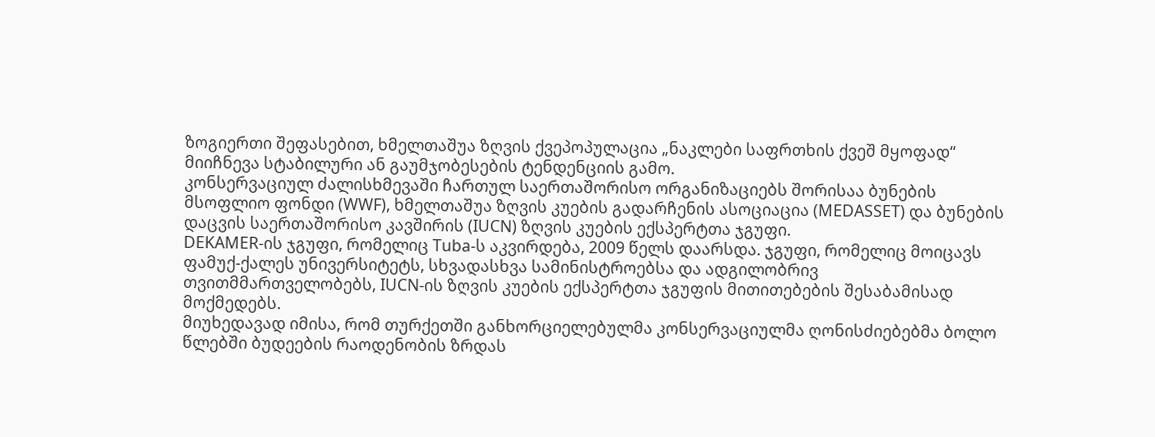ზოგიერთი შეფასებით, ხმელთაშუა ზღვის ქვეპოპულაცია „ნაკლები საფრთხის ქვეშ მყოფად“ მიიჩნევა სტაბილური ან გაუმჯობესების ტენდენციის გამო.
კონსერვაციულ ძალისხმევაში ჩართულ საერთაშორისო ორგანიზაციებს შორისაა ბუნების მსოფლიო ფონდი (WWF), ხმელთაშუა ზღვის კუების გადარჩენის ასოციაცია (MEDASSET) და ბუნების დაცვის საერთაშორისო კავშირის (IUCN) ზღვის კუების ექსპერტთა ჯგუფი.
DEKAMER-ის ჯგუფი, რომელიც Tuba-ს აკვირდება, 2009 წელს დაარსდა. ჯგუფი, რომელიც მოიცავს ფამუქ-ქალეს უნივერსიტეტს, სხვადასხვა სამინისტროებსა და ადგილობრივ თვითმმართველობებს, IUCN-ის ზღვის კუების ექსპერტთა ჯგუფის მითითებების შესაბამისად მოქმედებს.
მიუხედავად იმისა, რომ თურქეთში განხორციელებულმა კონსერვაციულმა ღონისძიებებმა ბოლო წლებში ბუდეების რაოდენობის ზრდას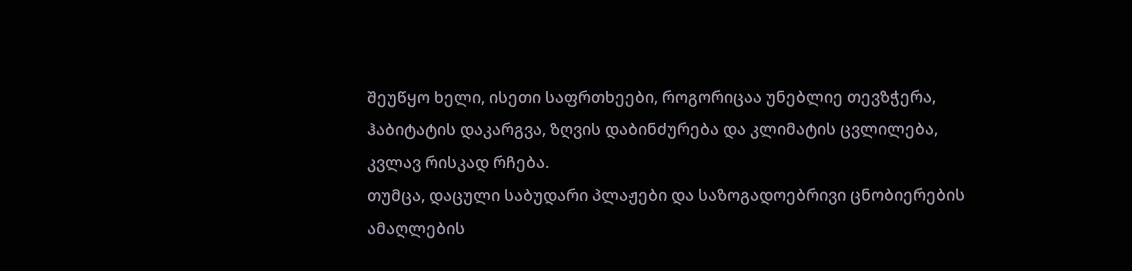შეუწყო ხელი, ისეთი საფრთხეები, როგორიცაა უნებლიე თევზჭერა, ჰაბიტატის დაკარგვა, ზღვის დაბინძურება და კლიმატის ცვლილება, კვლავ რისკად რჩება.
თუმცა, დაცული საბუდარი პლაჟები და საზოგადოებრივი ცნობიერების ამაღლების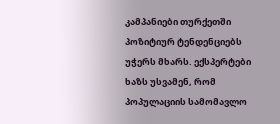კამპანიები თურქეთში პოზიტიურ ტენდენციებს უჭერს მხარს. ექსპერტები ხაზს უსვამენ, რომ პოპულაციის სამომავლო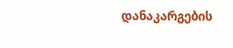დანაკარგების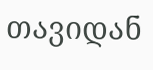თავიდან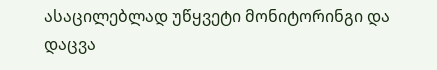ასაცილებლად უწყვეტი მონიტორინგი და დაცვა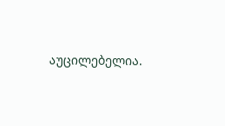აუცილებელია.